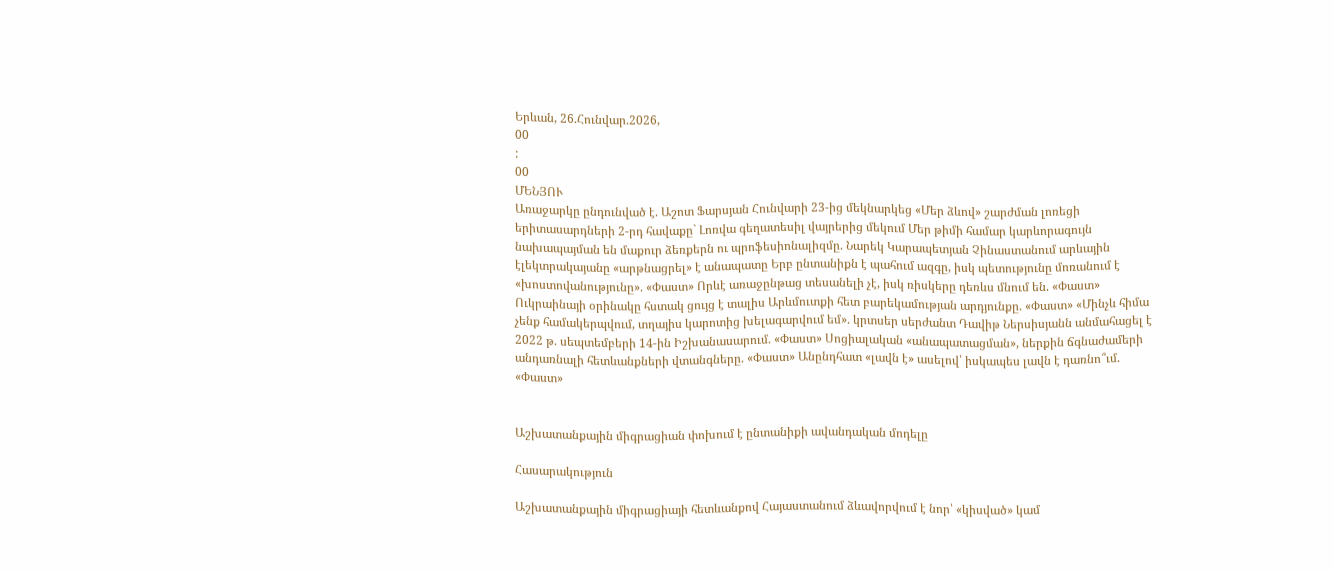Երևան, 26.Հունվար.2026,
00
:
00
ՄԵՆՅՈՒ
Առաջարկը ընդունված է. Աշոտ Ֆարսյան Հունվարի 23-ից մեկնարկեց «Մեր ձևով» շարժման լոռեցի երիտասարդների 2-րդ հավաքը` Լոռվա գեղատեսիլ վայրերից մեկում Մեր թիմի համար կարևորագույն նախապայման են մաքուր ձեռքերն ու պրոֆեսիոնալիզմը. Նարեկ Կարապետյան Չինաստանում արևային էլեկտրակայանը «արթնացրել» է անապատը Երբ ընտանիքն է պահում ազգը, իսկ պետությունը մոռանում է «խոստովանությունը». «Փաստ» Որևէ առաջընթաց տեսանելի չէ, իսկ ռիսկերը դեռևս մնում են. «Փաստ» Ուկրաինայի օրինակը հստակ ցույց է տալիս Արևմուտքի հետ բարեկամության արդյունքը. «Փաստ» «Մինչև հիմա չենք համակերպվում, տղայիս կարոտից խելագարվում եմ». կրտսեր սերժանտ Դավիթ Ներսիսյանն անմահացել է 2022 թ. սեպտեմբերի 14-ին Իշխանասարում. «Փաստ» Սոցիալական «անապատացման», ներքին ճգնաժամերի անդառնալի հետևանքների վտանգները. «Փաստ» Անընդհատ «լավն է» ասելով՝ իսկապես լավն է դառնո՞ւմ. «Փաստ»


Աշխատանքային միգրացիան փոխում է ընտանիքի ավանդական մոդելը

Հասարակություն

Աշխատանքային միգրացիայի հետևանքով Հայաստանում ձևավորվում է նոր՝ «կիսված» կամ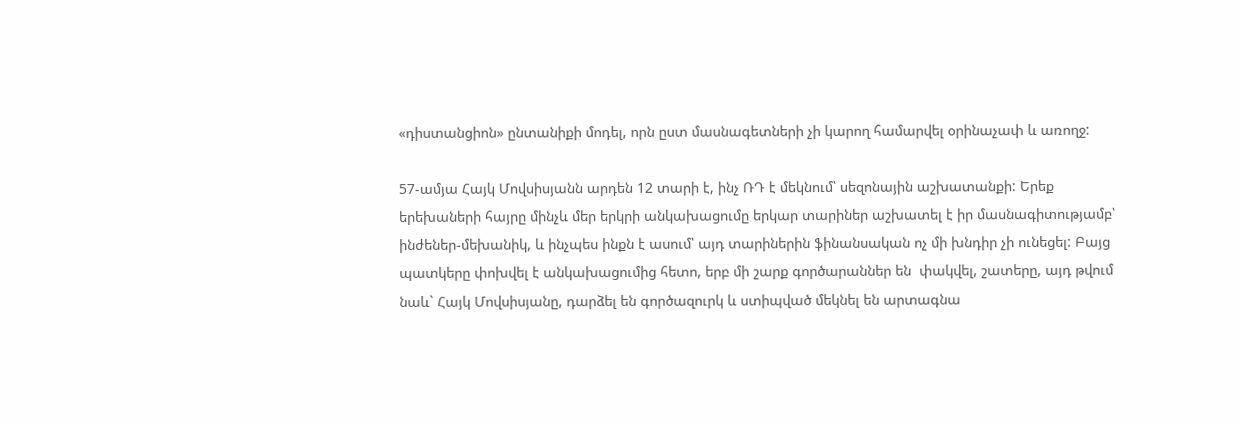«դիստանցիոն» ընտանիքի մոդել, որն ըստ մասնագետների չի կարող համարվել օրինաչափ և առողջ:

57-ամյա Հայկ Մովսիսյանն արդեն 12 տարի է, ինչ ՌԴ է մեկնում՝ սեզոնային աշխատանքի: Երեք երեխաների հայրը մինչև մեր երկրի անկախացումը երկար տարիներ աշխատել է իր մասնագիտությամբ՝ ինժեներ-մեխանիկ, և ինչպես ինքն է ասում՝ այդ տարիներին ֆինանսական ոչ մի խնդիր չի ունեցել: Բայց  պատկերը փոխվել է անկախացումից հետո, երբ մի շարք գործարաններ են  փակվել, շատերը, այդ թվում նաև` Հայկ Մովսիսյանը, դարձել են գործազուրկ և ստիպված մեկնել են արտագնա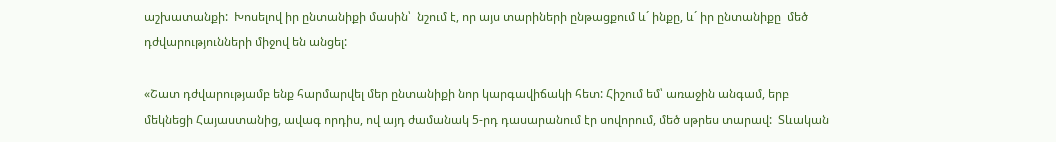աշխատանքի:  Խոսելով իր ընտանիքի մասին՝  նշում է, որ այս տարիների ընթացքում և´ ինքը, և´ իր ընտանիքը  մեծ դժվարությունների միջով են անցել:

«Շատ դժվարությամբ ենք հարմարվել մեր ընտանիքի նոր կարգավիճակի հետ: Հիշում եմ՝ առաջին անգամ, երբ մեկնեցի Հայաստանից, ավագ որդիս, ով այդ ժամանակ 5-րդ դասարանում էր սովորում, մեծ սթրես տարավ:  Տևական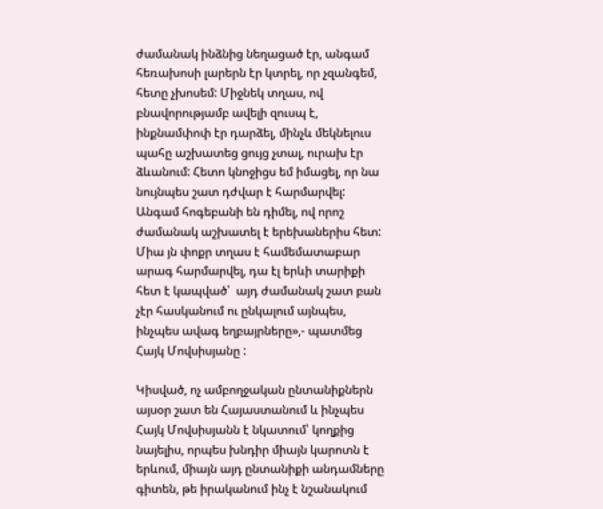ժամանակ ինձնից նեղացած էր, անգամ հեռախոսի լարերն էր կտրել, որ չզանգեմ, հետը չխոսեմ: Միջնեկ տղաս, ով բնավորությամբ ավելի զուսպ է, ինքնամփոփ էր դարձել, մինչև մեկնելուս պահը աշխատեց ցույց չտալ, ուրախ էր ձևանում: Հետո կնոջիցս եմ իմացել, որ նա նույնպես շատ դժվար է հարմարվել: Անգամ հոգեբանի են դիմել, ով որոշ ժամանակ աշխատել է երեխաներիս հետ: Միա յն փոքր տղաս է համեմատաբար արագ հարմարվել, դա էլ երևի տարիքի հետ է կապված՝  այդ ժամանակ շատ բան չէր հասկանում ու ընկալում այնպես, ինչպես ավագ եղբայրները»,- պատմեց Հայկ Մովսիսյանը :

Կիսված, ոչ ամբողջական ընտանիքներն այսօր շատ են Հայաստանում և ինչպես Հայկ Մովսիսյանն է նկատում՝ կողքից նայելիս, որպես խնդիր միայն կարոտն է երևում, միայն այդ ընտանիքի անդամները գիտեն, թե իրականում ինչ է նշանակում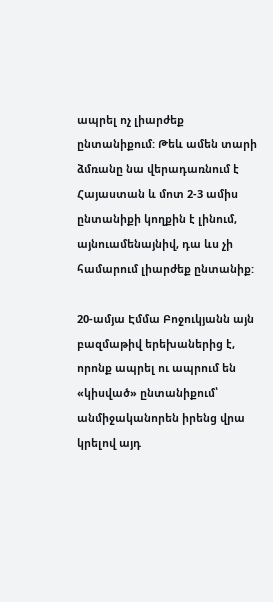ապրել ոչ լիարժեք ընտանիքում: Թեև ամեն տարի ձմռանը նա վերադառնում է Հայաստան և մոտ 2-3 ամիս ընտանիքի կողքին է լինում, այնուամենայնիվ, դա ևս չի համարում լիարժեք ընտանիք:

20-ամյա Էմմա Բոջուկյանն այն բազմաթիվ երեխաներից է, որոնք ապրել ու ապրում են «կիսված» ընտանիքում՝ անմիջականորեն իրենց վրա կրելով այդ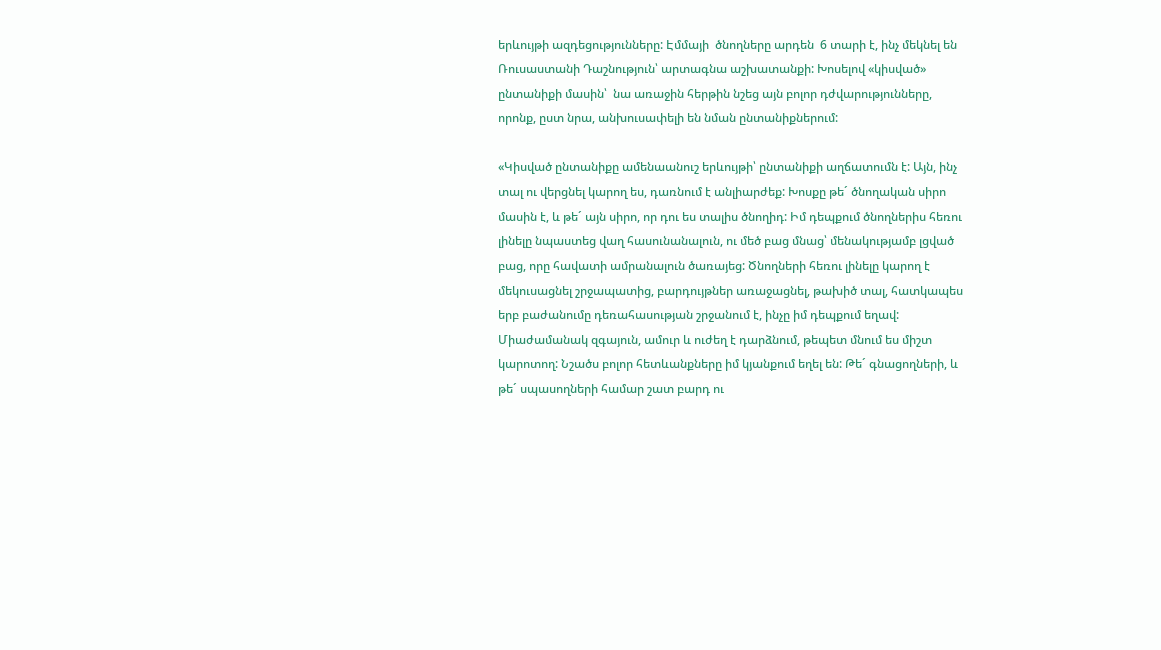երևույթի ազդեցությունները: Էմմայի  ծնողները արդեն  6 տարի է, ինչ մեկնել են Ռուսաստանի Դաշնություն՝ արտագնա աշխատանքի: Խոսելով «կիսված» ընտանիքի մասին՝  նա առաջին հերթին նշեց այն բոլոր դժվարությունները, որոնք, ըստ նրա, անխուսափելի են նման ընտանիքներում:

«Կիսված ընտանիքը ամենաանուշ երևույթի՝ ընտանիքի աղճատումն է: Այն, ինչ տալ ու վերցնել կարող ես, դառնում է անլիարժեք: Խոսքը թե´ ծնողական սիրո մասին է, և թե´ այն սիրո, որ դու ես տալիս ծնողիդ: Իմ դեպքում ծնողներիս հեռու լինելը նպաստեց վաղ հասունանալուն, ու մեծ բաց մնաց՝ մենակությամբ լցված բաց, որը հավատի ամրանալուն ծառայեց: Ծնողների հեռու լինելը կարող է մեկուսացնել շրջապատից, բարդույթներ առաջացնել, թախիծ տալ, հատկապես երբ բաժանումը դեռահասության շրջանում է, ինչը իմ դեպքում եղավ: Միաժամանակ զգայուն, ամուր և ուժեղ է դարձնում, թեպետ մնում ես միշտ կարոտող: Նշածս բոլոր հետևանքները իմ կյանքում եղել են: Թե´ գնացողների, և թե´ սպասողների համար շատ բարդ ու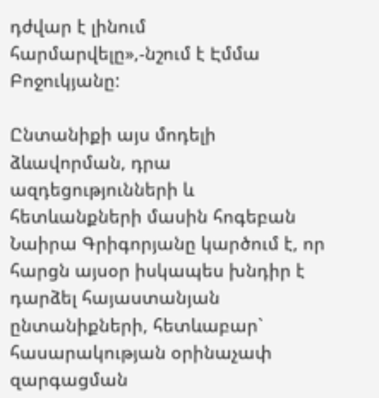դժվար է լինում հարմարվելը»,-նշում է Էմմա Բոջուկյանը:

Ընտանիքի այս մոդելի ձևավորման, դրա ազդեցությունների և հետևանքների մասին հոգեբան Նաիրա Գրիգորյանը կարծում է, որ հարցն այսօր իսկապես խնդիր է դարձել հայաստանյան ընտանիքների, հետևաբար` հասարակության օրինաչափ զարգացման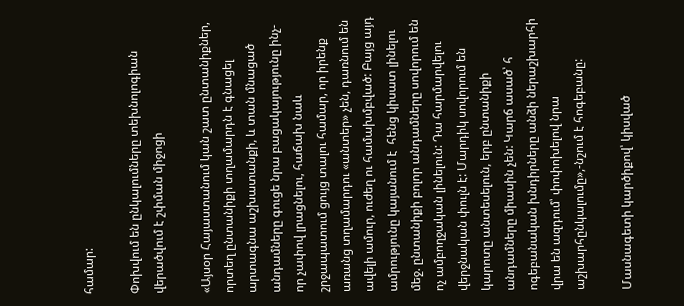համար:

Փոխվում են ընկալումները տեխնոլոգիան վերածվում է շփման միջոցի

«Այսօր Հայաստանում կան շատ ընտանիքներ, որտեղ ընտանիքի տղամարդն է գնացել արտագնա աշխատանքի, և տան մնացած անդամները գուցե նրա բացակայությունը ինչ-որ չափով լրացնելու, հաճախ նաև շրջապատում ցույց տալու համար, որ իրենք առանց տղամարդու «անտեր» չեն, դառնում են ավելի ամուր, ուժեղ ու համախմբված: Բայց այդ ամրությունը կայանում է  հենց կիսատ լինելու մեջ. ընտանիքի բոլոր անդամները սովորում են ոչ ամբողջական լինելուն: Դա հարմարվելու վերջնական փուլն է: Մարդիկ սովորում են կարոտը անտեսելուն, երբ ընտանիքի անդամները միասին չեն: Կարճ ասած՝ հ ոգեբանական խնդիրները անձի ներաշխարհի վրա են ազդում՝ փոփոխելով նրա աշխարհընկալումը»,-նշում է հոգեբանը:

Մասնագետի կարծիքով՝ կիսված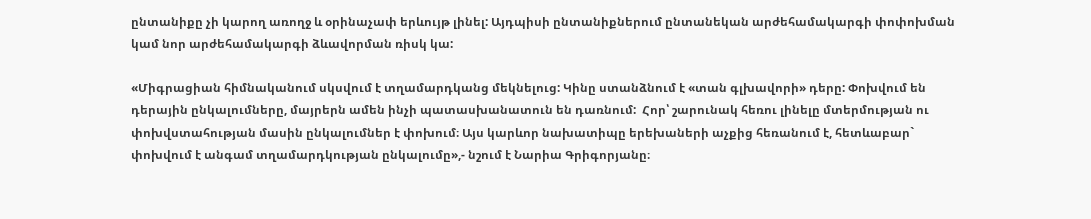ընտանիքը չի կարող առողջ և օրինաչափ երևույթ լինել: Այդպիսի ընտանիքներում ընտանեկան արժեհամակարգի փոփոխման կամ նոր արժեհամակարգի ձևավորման ռիսկ կա:

«Միգրացիան հիմնականում սկսվում է տղամարդկանց մեկնելուց: Կինը ստանձնում է «տան գլխավորի» դերը: Փոխվում են դերային ընկալումները, մայրերն ամեն ինչի պատասխանատուն են դառնում:  Հոր՝ շարունակ հեռու լինելը մտերմության ու փոխվստահության մասին ընկալումներ է փոխում։ Այս կարևոր նախատիպը երեխաների աչքից հեռանում է, հետևաբար` փոխվում է անգամ տղամարդկության ընկալումը»,- նշում է Նարիա Գրիգորյանը։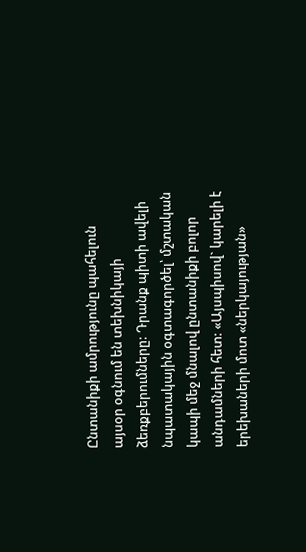Ընտանիքի ամրությունը պահելուն այսօր օգնում են տեխնիկայի ձեռքբերումները: Դրանք պիտի ավելի նպատակային օգտագործել՝ մշտական կապի մեջ մնալով ընտանիքի բոլոր անդամների հետ: «Այսպիսով` կարելի է երեխաների մոտ «ներկայության»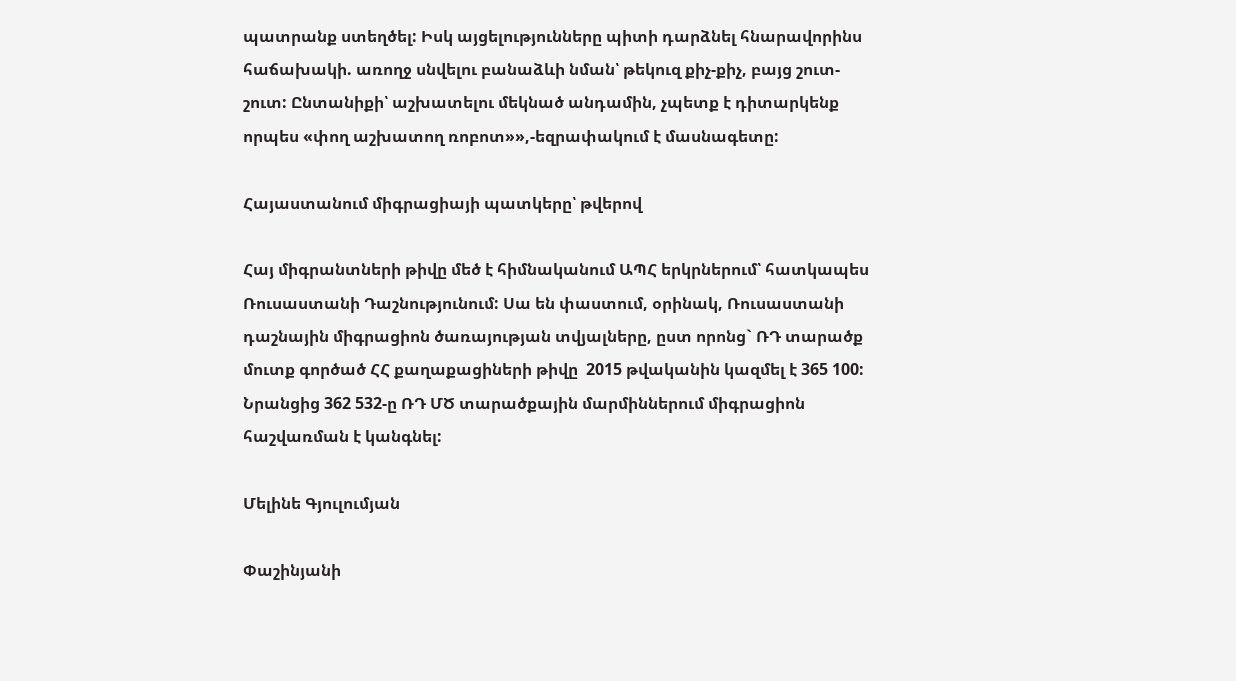պատրանք ստեղծել: Իսկ այցելությունները պիտի դարձնել հնարավորինս հաճախակի. առողջ սնվելու բանաձևի նման՝ թեկուզ քիչ-քիչ, բայց շուտ-շուտ: Ընտանիքի՝ աշխատելու մեկնած անդամին, չպետք է դիտարկենք որպես «փող աշխատող ռոբոտ»»,-եզրափակում է մասնագետը:

Հայաստանում միգրացիայի պատկերը՝ թվերով

Հայ միգրանտների թիվը մեծ է հիմնականում ԱՊՀ երկրներում՝ հատկապես Ռուսաստանի Դաշնությունում: Սա են փաստում, օրինակ, Ռուսաստանի դաշնային միգրացիոն ծառայության տվյալները, ըստ որոնց` ՌԴ տարածք մուտք գործած ՀՀ քաղաքացիների թիվը  2015 թվականին կազմել է 365 100: Նրանցից 362 532-ը ՌԴ ՄԾ տարածքային մարմիններում միգրացիոն հաշվառման է կանգնել:

Մելինե Գյուլումյան

Փաշինյանի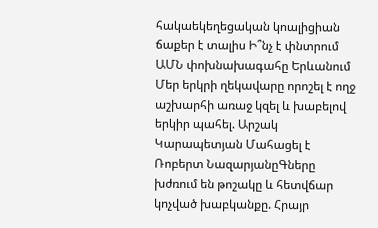հակաեկեղեցական կոալիցիան ճաքեր է տալիս Ի՞նչ է փնտրում ԱՄՆ փոխնախագահը Երևանում Մեր երկրի ղեկավարը որոշել է ողջ աշխարհի առաջ կզել և խաբելով երկիր պահել. Արշակ Կարապետյան Մահացել է Ռոբերտ ՆազարյանըԳները խժռում են թոշակը և հետվճար կոչված խաբկանքը. Հրայր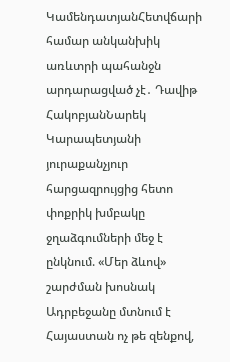ԿամենդատյանՀետվճարի համար անկանխիկ առևտրի պահանջն արդարացված չէ․ Դավիթ ՀակոբյանՆարեկ Կարապետյանի յուրաքանչյուր հարցազրույցից հետո փոքրիկ խմբակը ջղաձգումների մեջ է ընկնում. «Մեր ձևով» շարժման խոսնակ Ադրբեջանը մտնում է Հայաստան ոչ թե զենքով,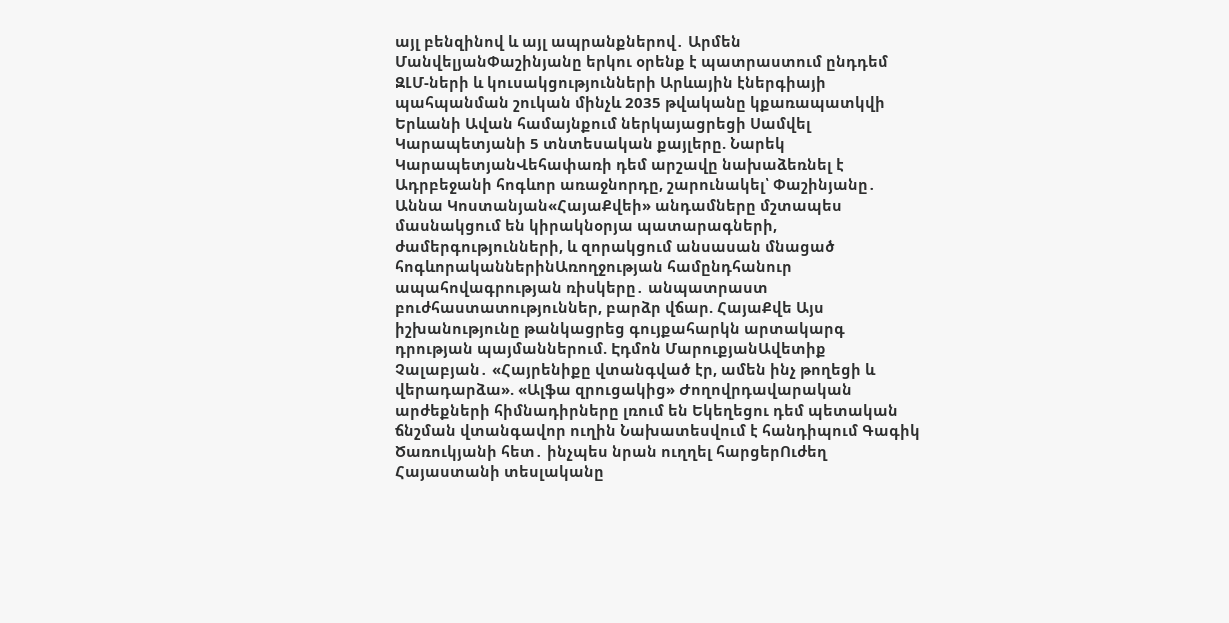այլ բենզինով և այլ ապրանքներով․ Արմեն ՄանվելյանՓաշինյանը երկու օրենք է պատրաստում ընդդեմ ԶԼՄ-ների և կուսակցությունների Արևային էներգիայի պահպանման շուկան մինչև 2035 թվականը կքառապատկվի Երևանի Ավան համայնքում ներկայացրեցի Սամվել Կարապետյանի 5 տնտեսական քայլերը. Նարեկ ԿարապետյանՎեհափառի դեմ արշավը նախաձեռնել է Ադրբեջանի հոգևոր առաջնորդը, շարունակել՝ Փաշինյանը․ Աննա Կոստանյան«ՀայաՔվեի» անդամները մշտապես մասնակցում են կիրակնօրյա պատարագների, ժամերգությունների, և զորակցում անսասան մնացած հոգևորականներինԱռողջության համընդհանուր ապահովագրության ռիսկերը․ անպատրաստ բուժհաստատություններ, բարձր վճար. ՀայաՔվե Այս իշխանությունը թանկացրեց գույքահարկն արտակարգ դրության պայմաններում. Էդմոն ՄարուքյանԱվետիք Չալաբյան․ «Հայրենիքը վտանգված էր, ամեն ինչ թողեցի և վերադարձա». «Ալֆա զրուցակից» Ժողովրդավարական արժեքների հիմնադիրները լռում են Եկեղեցու դեմ պետական ճնշման վտանգավոր ուղին Նախատեսվում է հանդիպում Գագիկ Ծառուկյանի հետ․ ինչպես նրան ուղղել հարցերՈւժեղ Հայաստանի տեսլականը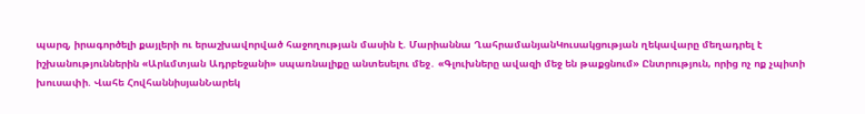պարզ, իրագործելի քայլերի ու երաշխավորված հաջողության մասին է. Մարիաննա ՂահրամանյանԿուսակցության ղեկավարը մեղադրել է իշխանություններին «Արևմտյան Ադրբեջանի» սպառնալիքը անտեսելու մեջ․ «Գլուխները ավազի մեջ են թաքցնում» Ընտրություն, որից ոչ ոք չպիտի խուսափի. Վահե ՀովհաննիսյանՆարեկ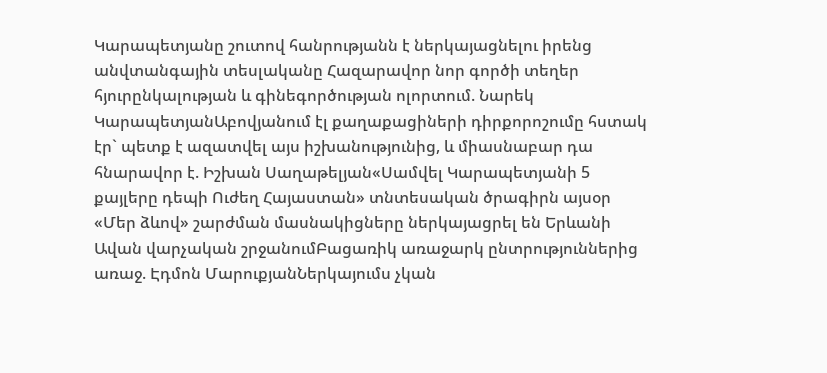Կարապետյանը շուտով հանրությանն է ներկայացնելու իրենց անվտանգային տեսլականը Հազարավոր նոր գործի տեղեր հյուրընկալության և գինեգործության ոլորտում. Նարեկ ԿարապետյանԱբովյանում էլ քաղաքացիների դիրքորոշումը հստակ էր` պետք է ազատվել այս իշխանությունից, և միասնաբար դա հնարավոր է. Իշխան Սաղաթելյան«Սամվել Կարապետյանի 5 քայլերը դեպի Ուժեղ Հայաստան» տնտեսական ծրագիրն այսօր «Մեր ձևով» շարժման մասնակիցները ներկայացրել են Երևանի Ավան վարչական շրջանումԲացառիկ առաջարկ ընտրություններից առաջ. Էդմոն ՄարուքյանՆերկայումս չկան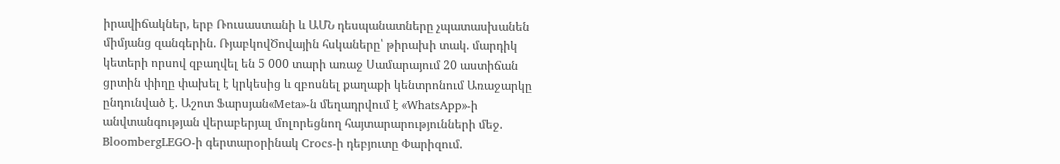իրավիճակներ, երբ Ռուսաստանի և ԱՄՆ դեսպանատները չպատասխանեն միմյանց զանգերին. ՌյաբկովԾովային հսկաները՝ թիրախի տակ. մարդիկ կետերի որսով զբաղվել են 5 000 տարի առաջ Սամարայում 20 աստիճան ցրտին փիղը փախել է կրկեսից և զբոսնել քաղաքի կենտրոնում Առաջարկը ընդունված է. Աշոտ Ֆարսյան«Meta»-ն մեղադրվում է «WhatsApp»-ի անվտանգության վերաբերյալ մոլորեցնող հայտարարությունների մեջ. BloombergLEGO-ի գերտարօրինակ Crocs-ի դեբյուտը Փարիզում.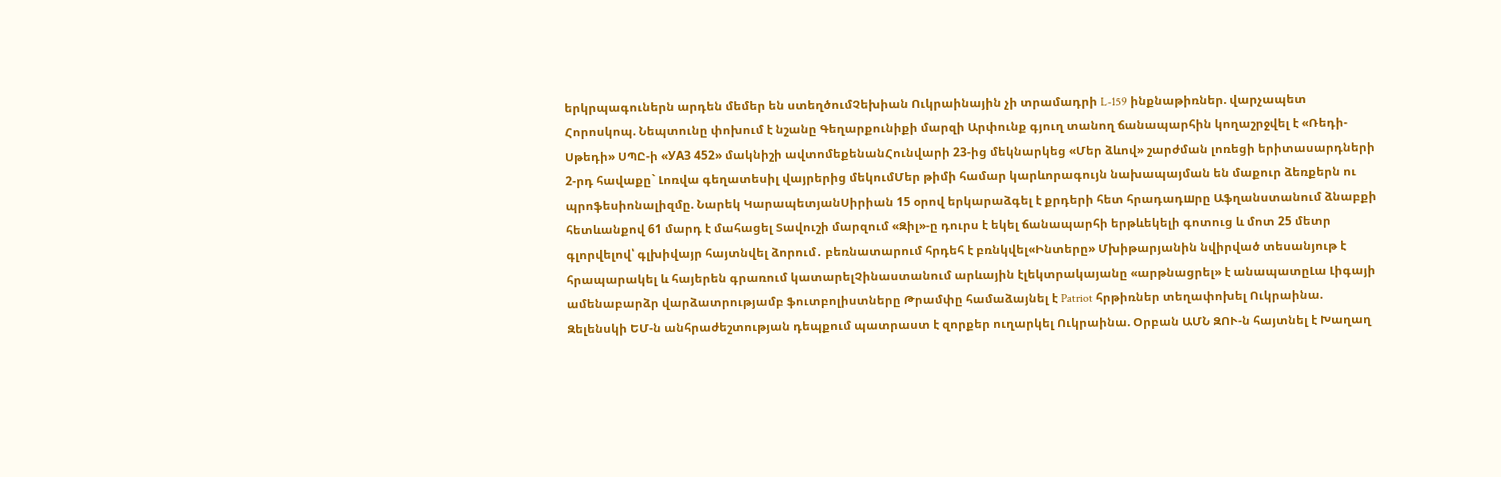երկրպագուներն արդեն մեմեր են ստեղծումՉեխիան Ուկրաինային չի տրամադրի L-159 ինքնաթիռներ. վարչապետ Հորոսկոպ. Նեպտունը փոխում է նշանը Գեղարքունիքի մարզի Արփունք գյուղ տանող ճանապարհին կողաշրջվել է «Ռեդի-Սթեդի» ՍՊԸ-ի «УАЗ 452» մակնիշի ավտոմեքենանՀունվարի 23-ից մեկնարկեց «Մեր ձևով» շարժման լոռեցի երիտասարդների 2-րդ հավաքը` Լոռվա գեղատեսիլ վայրերից մեկումՄեր թիմի համար կարևորագույն նախապայման են մաքուր ձեռքերն ու պրոֆեսիոնալիզմը. Նարեկ ԿարապետյանՍիրիան 15 օրով երկարաձգել է քրդերի հետ հրադադшրը Աֆղանստանում ձնաբքի հետևանքով 61 մարդ է մահացել Տավուշի մարզում «Զիլ»-ը դուրս է եկել ճանապարհի երթևեկելի գոտուց և մոտ 25 մետր գլորվելով՝ գլխիվայր հայտնվել ձորում․ բեռնատարում հրդեհ է բռնկվել«Ինտերը» Մխիթարյանին նվիրված տեսանյութ է հրապարակել և հայերեն գրառում կատարելՉինաստանում արևային էլեկտրակայանը «արթնացրել» է անապատըԼա Լիգայի ամենաբարձր վարձատրությամբ ֆուտբոլիստները Թրամփը համաձայնել է Patriot հրթիռներ տեղափոխել Ուկրաինա. Զելենսկի ԵՄ-ն անհրաժեշտության դեպքում պատրաստ է զորքեր ուղարկել Ուկրաինա. Օրբան ԱՄՆ ԶՈՒ-ն հայտնել է Խաղաղ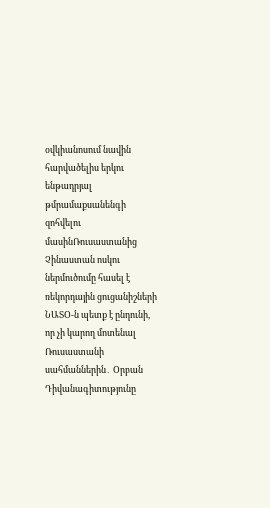օվկիանոսում նավին հարվածելիս երկու ենթադրյալ թմրամաքսանենգի զոհվելու մասինՌուսաստանից Չինաստան ոսկու ներմուծումը հասել է ռեկորդային ցուցանիշների ՆԱՏՕ-ն պետք է ընդունի, որ չի կարող մոտենալ Ռուսաստանի սահմաններին․ Օրբան Դիվանագիտությունը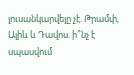լուսանկարվելը չէ. Թրամփ, Ալիև և Դավոս. ի՞նչ է սպասվում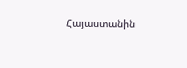Հայաստանին